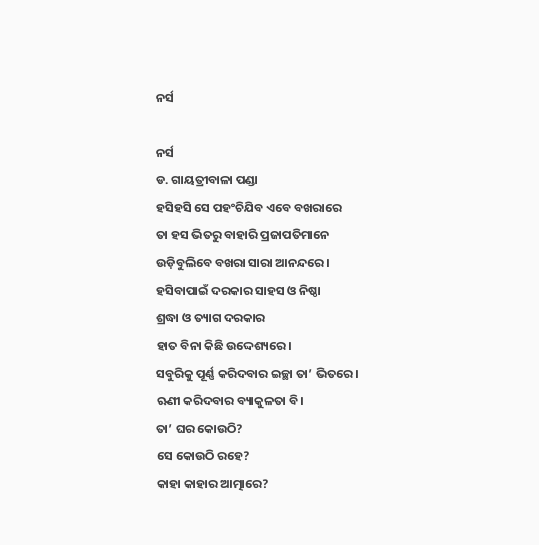ନର୍ସ

ନର୍ସ
ଡ. ଗାୟତ୍ରୀବାଳା ପଣ୍ଡା
ହସିହସି ସେ ପହଂଚିଯିବ ଏବେ ବଖରାରେ
ତା ହସ ଭିତରୁ ବାହାରି ପ୍ରଜାପତିମାନେ
ଉଡ଼ିବୁଲିବେ ବଖରା ସାରା ଆନନ୍ଦରେ।
ହସିବାପାଇଁ ଦରକାର ସାହସ ଓ ନିଷ୍ଠା
ଶ୍ରଦ୍ଧା ଓ ତ୍ୟାଗ ଦରକାର
ହାତ ବିନା କିଛି ଉଦ୍ଦେଶ୍ୟରେ।
ସବୁରିକୁ ପୂର୍ଣ୍ଣ କରିଦବାର ଇଚ୍ଛା ତା’ ଭିତରେ।
ଋଣୀ କରିଦବାର ବ୍ୟାକୁଳତା ବି।
ତା’ ଘର କୋଉଠି?
ସେ କୋଉଠି ରହେ?
କାହା କାହାର ଆତ୍ମାରେ?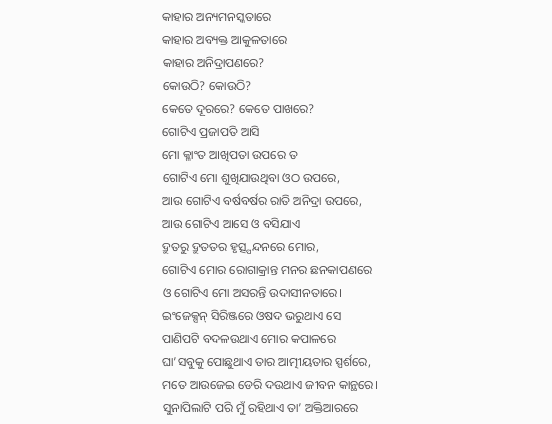କାହାର ଅନ୍ୟମନସ୍କତାରେ
କାହାର ଅବ୍ୟକ୍ତ ଆକୁଳତାରେ
କାହାର ଅନିଦ୍ରାପଣରେ?
କୋଉଠି? କୋଉଠି?
କେତେ ଦୂରରେ? କେତେ ପାଖରେ?
ଗୋଟିଏ ପ୍ରଜାପତି ଆସି
ମୋ କ୍ଳାଂତ ଆଖିପତା ଉପରେ ତ
ଗୋଟିଏ ମୋ ଶୁଖିଯାଉଥିବା ଓଠ ଉପରେ,
ଆଉ ଗୋଟିଏ ବର୍ଷବର୍ଷର ରାତି ଅନିଦ୍ରା ଉପରେ,
ଆଉ ଗୋଟିଏ ଆସେ ଓ ବସିଯାଏ
ଦ୍ରୁତରୁ ଦ୍ରୁତତର ହୃତ୍ସ୍ପନ୍ଦନରେ ମୋର,
ଗୋଟିଏ ମୋର ରୋଗାକ୍ରାନ୍ତ ମନର ଛନକାପଣରେ
ଓ ଗୋଟିଏ ମୋ ଅସରନ୍ତି ଉଦାସୀନତାରେ।
ଇଂଜେକ୍ସନ୍ ସିରିଞ୍ଜରେ ଓଷଦ ଭରୁଥାଏ ସେ
ପାଣିପଟି ବଦଳଉଥାଏ ମୋର କପାଳରେ
ଘା’ସବୁକୁ ପୋଛୁଥାଏ ତାର ଆତ୍ମୀୟତାର ସ୍ପର୍ଶରେ,
ମତେ ଆଉଜେଇ ଡେରି ଦଉଥାଏ ଜୀବନ କାନ୍ଥରେ।
ସୁନାପିଲାଟି ପରି ମୁଁ ରହିଥାଏ ତା’ ଅକ୍ତିଆରରେ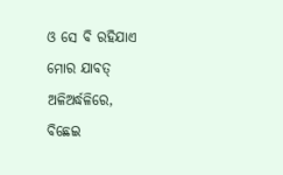ଓ ସେ ବି ରହିଯାଏ ମୋର ଯାବତ୍ ଅଳିଅର୍ଦ୍ଧଳିରେ,
ବିଛେଇ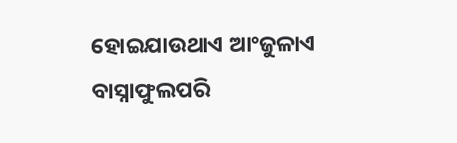ହୋଇଯାଉଥାଏ ଆଂଜୁଳାଏ ବାସ୍ନାଫୁଲପରି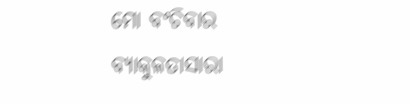ମୋ ବଂଚିବାର ବ୍ୟାକୁଳତାସାରା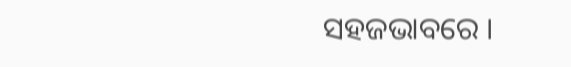ସହଜଭାବରେ ।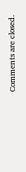Comments are closed.